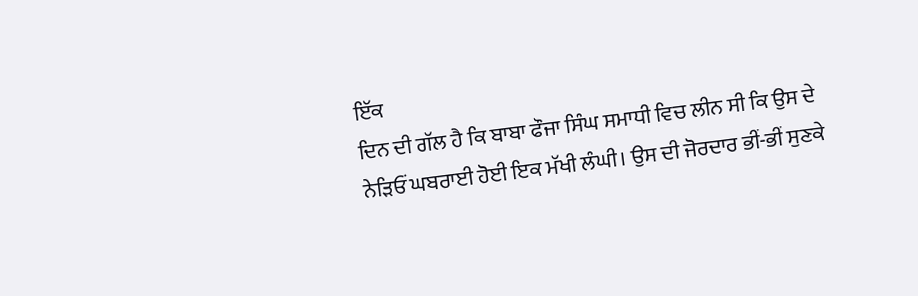ਇੱਕ
ਦਿਨ ਦੀ ਗੱਲ ਹੈ ਕਿ ਬਾਬਾ ਫੌਜਾ ਸਿੰਘ ਸਮਾਧੀ ਵਿਚ ਲੀਨ ਸੀ ਕਿ ਉਸ ਦੇ
ਨੇੜਿਓਂ ਘਬਰਾਈ ਹੋਈ ਇਕ ਮੱਖੀ ਲੰਘੀ। ਉਸ ਦੀ ਜੋਰਦਾਰ ਭੀਂ-ਭੀਂ ਸੁਣਕੇ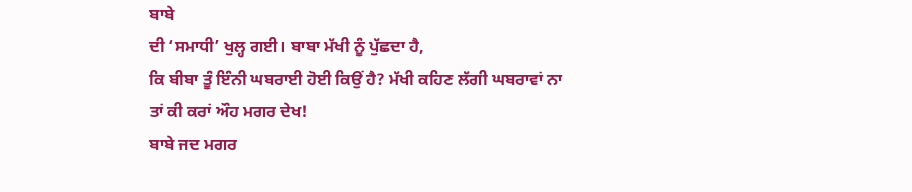ਬਾਬੇ
ਦੀ ‘ਸਮਾਧੀ’ ਖੁਲ੍ਹ ਗਈ। ਬਾਬਾ ਮੱਖੀ ਨੂੰ ਪੁੱਛਦਾ ਹੈ,
ਕਿ ਬੀਬਾ ਤੂੰ ਇੰਨੀ ਘਬਰਾਈ ਹੋਈ ਕਿਉਂ ਹੈ? ਮੱਖੀ ਕਹਿਣ ਲੱਗੀ ਘਬਰਾਵਾਂ ਨਾ
ਤਾਂ ਕੀ ਕਰਾਂ ਔਹ ਮਗਰ ਦੇਖ!
ਬਾਬੇ ਜਦ ਮਗਰ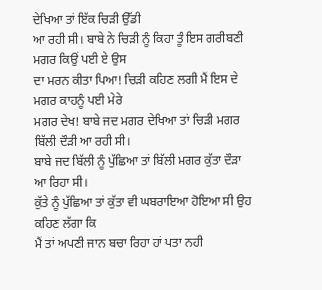ਦੇਖਿਆ ਤਾਂ ਇੱਕ ਚਿੜੀ ਉੱਡੀ
ਆ ਰਹੀ ਸੀ। ਬਾਬੇ ਨੇ ਚਿੜੀ ਨੂੰ ਕਿਹਾ ਤੂੰ ਇਸ ਗਰੀਬਣੀ ਮਗਰ ਕਿਉਂ ਪਈ ਏ ਉਸ
ਦਾ ਮਰਨ ਕੀਤਾ ਪਿਆ! ਚਿੜੀ ਕਹਿਣ ਲਗੀ ਮੈਂ ਇਸ ਦੇ ਮਗਰ ਕਾਹਨੂੰ ਪਈ ਮੇਰੇ
ਮਗਰ ਦੇਖ! ਬਾਬੇ ਜਦ ਮਗਰ ਦੇਖਿਆ ਤਾਂ ਚਿੜੀ ਮਗਰ ਬਿੱਲੀ ਦੌੜੀ ਆ ਰਹੀ ਸੀ।
ਬਾਬੇ ਜਦ ਬਿੱਲੀ ਨੂੰ ਪੁੱਛਿਆ ਤਾਂ ਬਿੱਲੀ ਮਗਰ ਕੁੱਤਾ ਦੌੜਾ ਆ ਰਿਹਾ ਸੀ।
ਕੁੱਤੇ ਨੂੰ ਪੁੱਛਿਆ ਤਾਂ ਕੁੱਤਾ ਵੀ ਘਬਰਾਇਆ ਹੋਇਆ ਸੀ ਉਹ ਕਹਿਣ ਲੱਗਾ ਕਿ
ਮੈਂ ਤਾਂ ਅਪਣੀ ਜਾਨ ਬਚਾ ਰਿਹਾ ਹਾਂ ਪਤਾ ਨਹੀ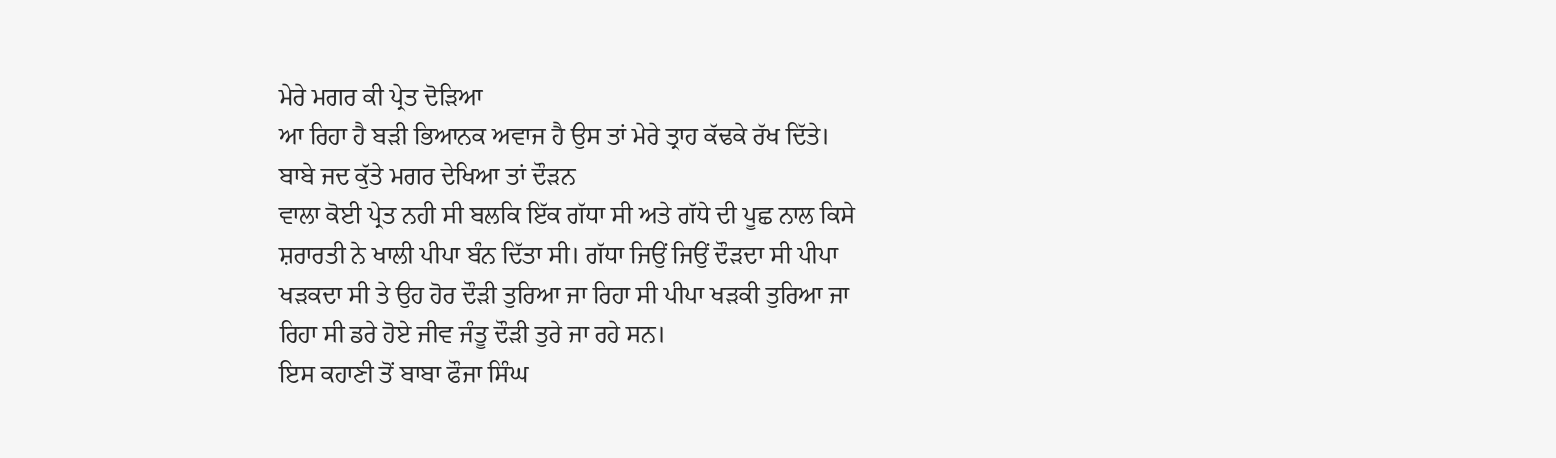ਮੇਰੇ ਮਗਰ ਕੀ ਪ੍ਰੇਤ ਦੋੜਿਆ
ਆ ਰਿਹਾ ਹੈ ਬੜੀ ਭਿਆਨਕ ਅਵਾਜ ਹੈ ਉਸ ਤਾਂ ਮੇਰੇ ਤ੍ਰਾਹ ਕੱਢਕੇ ਰੱਖ ਦਿੱਤੇ।
ਬਾਬੇ ਜਦ ਕੁੱਤੇ ਮਗਰ ਦੇਖਿਆ ਤਾਂ ਦੌੜਨ
ਵਾਲਾ ਕੋਈ ਪ੍ਰੇਤ ਨਹੀ ਸੀ ਬਲਕਿ ਇੱਕ ਗੱਧਾ ਸੀ ਅਤੇ ਗੱਧੇ ਦੀ ਪੂਛ ਨਾਲ ਕਿਸੇ
ਸ਼ਰਾਰਤੀ ਨੇ ਖਾਲੀ ਪੀਪਾ ਬੰਨ ਦਿੱਤਾ ਸੀ। ਗੱਧਾ ਜਿਉਂ ਜਿਉਂ ਦੌੜਦਾ ਸੀ ਪੀਪਾ
ਖੜਕਦਾ ਸੀ ਤੇ ਉਹ ਹੋਰ ਦੌੜੀ ਤੁਰਿਆ ਜਾ ਰਿਹਾ ਸੀ ਪੀਪਾ ਖੜਕੀ ਤੁਰਿਆ ਜਾ
ਰਿਹਾ ਸੀ ਡਰੇ ਹੋਏ ਜੀਵ ਜੰਤੂ ਦੌੜੀ ਤੁਰੇ ਜਾ ਰਹੇ ਸਨ।
ਇਸ ਕਹਾਣੀ ਤੋਂ ਬਾਬਾ ਫੌਜਾ ਸਿੰਘ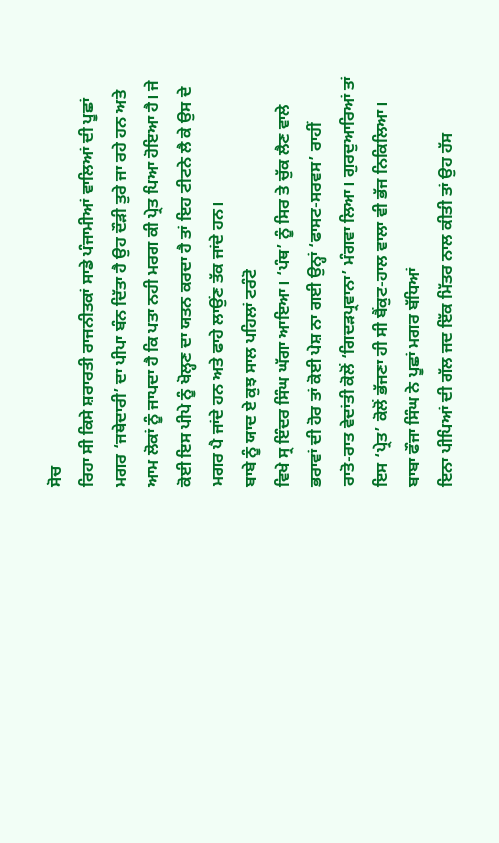ਸੋਚ
ਰਿਹਾ ਸੀ ਕਿਸੇ ਸ਼ਰਾਰਤੀ ਰਾਜਨੀਤਕਾਂ ਸਾਡੇ ਪੰਜਾਮੀਆਂ ਵਾਲਿਆਂ ਦੀ ਪੂਛਾਂ
ਮਗਰ ‘ਜਥੇਦਾਰੀ’ ਦਾ ਪੀਪਾ ਬੰਨ ਦਿੱਤਾ ਹੈ ਉਹ ਦੌੜੀ ਤੁਰੇ ਜਾ ਰਹੇ ਹਨ ਅਤੇ
ਆਮ ਲੋਕਾਂ ਨੂੰ ਜਾਪਦਾ ਹੈ ਕਿ ਪਤਾ ਨਹੀ ਮਰਗ ਕੀ ਪ੍ਰੇਤ ਪਿਆ ਹੋਇਆ ਹੈ। ਜੇ
ਕੋਈ ਇਸ ਪੀਪੇ ਨੂੰ ਖੋਲ੍ਹਣ ਦਾ ਯਤਨ ਕਰਦਾ ਹੈ ਤਾਂ ਇਹ ਟੀਟਨੇ ਲੈ ਕੇ ਉਸ ਦੇ
ਮਗਰ ਪੈ ਜਾਂਦੇ ਹਨ ਅਤੇ ਫਾਹੇ ਲਾਉਂਣ ਤੱਕ ਜਾਂਦੇ ਹਨ।
ਬਾਬੇ ਨੂੰ ਯਾਦ ਏ ਕੁਝ ਸਾਲ ਪਹਿਲਾਂ ਟਰੰਟੋ
ਵਿਖੇ ਸ੍ਰ ਇੰਦਰ ਸਿੰਘ ਘੱਗਾ ਆਇਆ। ‘ਪੰਥ’ ਨੂੰ ਸਿਰ ਤੇ ਚੁੱਕ ਲੈਣ ਵਾਲੇ
ਭਰਾਵਾਂ ਦੀ ਹੋਰ ਤਾਂ ਕੋਈ ਪੇਸ਼ ਨਾ ਗਈ ਉਨ੍ਹਾਂ ‘ਫਾਸਟ-ਸਰਵਸ’ ਰਾਹੀਂ
ਰਾਤੋ-ਰਾਤ ਵੇਦਾਂਤੀ ਕੋਲੋਂ ‘ਗਿਦੜਪ੍ਰਵਾਨਾ’ ਮੰਗਵਾ ਲਿਆ। ਗੁਰਦੁਆਰਿਆਂ ਤਾਂ
ਇਸ ‘ਪ੍ਰੇਤ’ ਕੋਲੋਂ ਭੱਜਣਾ ਹੀ ਸੀ ਬੈਂਕੁਟ-ਹਾਲ ਵਾਲਾ ਵੀ ਭੱਜ ਨਿਕਿਲਿਆ।
ਬਾਬਾ ਫੌਜਾ ਸਿੰਘ ਨੇ ਪੂਛਾਂ ਮਗਰ ਬੱਧਿਆਂ
ਇਨਾ ਪੀਪਿਆਂ ਦੀ ਗੱਲ ਜਦ ਇੱਕ ਮਿੱਤਰ ਨਾਲ ਕੀਤੀ ਤਾਂ ਉਹ ਹੱਸ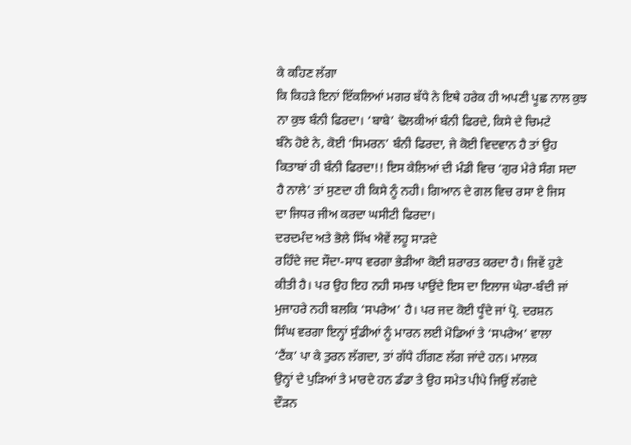ਕੇ ਕਹਿਣ ਲੱਗਾ
ਕਿ ਕਿਹੜੇ ਇਨਾਂ ਇੱਕਲਿਆਂ ਮਗਰ ਬੱਧੇ ਨੇ ਇਥੇ ਹਰੇਕ ਹੀ ਅਪਣੀ ਪੂਛ ਨਾਲ ਕੁਝ
ਨਾ ਕੁਝ ਬੰਨੀ ਫਿਰਦਾ। ‘ਬਾਬੇ’ ਢੋਲਕੀਆਂ ਬੰਨੀ ਫਿਰਦੇ, ਕਿਸੇ ਦੇ ਚਿਮਟੇ
ਬੰਨੇ ਹੋਏ ਨੇ, ਕੋਈ ‘ਸਿਮਰਨ’ ਬੰਨੀ ਫਿਰਦਾ, ਜੇ ਕੋਈ ਵਿਦਵਾਨ ਹੈ ਤਾਂ ਉਹ
ਕਿਤਾਬਾਂ ਹੀ ਬੰਨੀ ਫਿਰਦਾ!! ਇਸ ਕੇਲਿਆਂ ਦੀ ਮੰਡੀ ਵਿਚ ‘ਗੁਰ ਮੇਰੇ ਸੰਗ ਸਦਾ
ਹੈ ਨਾਲੇ’ ਤਾਂ ਸੁਣਦਾ ਹੀ ਕਿਸੇ ਨੂੰ ਨਹੀ। ਗਿਆਨ ਦੇ ਗਲ ਵਿਚ ਰਸਾ ਏ ਜਿਸ
ਦਾ ਜਿਧਰ ਜੀਅ ਕਰਦਾ ਘਸੀਟੀ ਫਿਰਦਾ।
ਦਰਦਮੰਦ ਅਤੇ ਭੋਲੇ ਸਿੱਖ ਐਵੇਂ ਲਹੂ ਸਾੜਦੇ
ਰਹਿੰਦੇ ਜਦ ਸੌਦਾ-ਸਾਧ ਵਰਗਾ ਭੇੜੀਆ ਕੋਈ ਸ਼ਰਾਰਤ ਕਰਦਾ ਹੈ। ਜਿਵੇਂ ਹੁਣੇ
ਕੀਤੀ ਹੈ। ਪਰ ਉਹ ਇਹ ਨਹੀ ਸਮਝ ਪਾਉਂਦੇ ਇਸ ਦਾ ਇਲਾਜ ਘੇਰਾ-ਬੰਦੀ ਜਾਂ
ਮੁਜਾਹਰੇ ਨਹੀ ਬਲਕਿ ‘ਸਪਰੇਅ’ ਹੈ। ਪਰ ਜਦ ਕੋਈ ਧੂੰਦੇ ਜਾਂ ਪ੍ਰੋ. ਦਰਸ਼ਨ
ਸਿੰਘ ਵਰਗਾ ਇਨ੍ਹਾਂ ਸੁੰਡੀਆਂ ਨੂੰ ਮਾਰਨ ਲਈ ਮੋਡਿਆਂ ਤੇ ‘ਸਪਰੇਅ’ ਵਾਲਾ
‘ਟੈਂਕ’ ਪਾ ਕੇ ਤੁਰਨ ਲੱਗਦਾ, ਤਾਂ ਗੱਧੇ ਹੀਂਗਣ ਲੱਗ ਜਾਂਦੇ ਹਨ। ਮਾਲਕ
ਉਨ੍ਹਾਂ ਦੇ ਪੁੜਿਆਂ ਤੇ ਮਾਰਦੇ ਹਨ ਡੰਡਾ ਤੇ ਉਹ ਸਮੇਤ ਪੀਪੇ ਜਿਉਂ ਲੱਗਦੇ
ਦੌੜਨ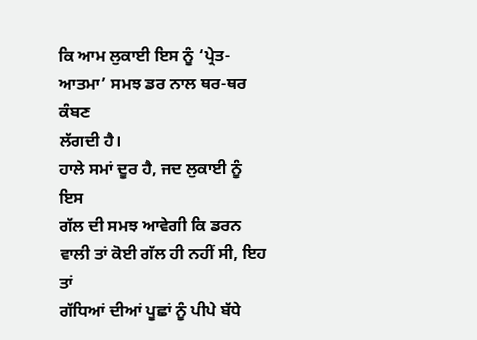ਕਿ ਆਮ ਲੁਕਾਈ ਇਸ ਨੂੰ ‘ਪ੍ਰੇਤ-ਆਤਮਾ’ ਸਮਝ ਡਰ ਨਾਲ ਥਰ-ਥਰ ਕੰਬਣ
ਲੱਗਦੀ ਹੈ।
ਹਾਲੇ ਸਮਾਂ ਦੂਰ ਹੈ, ਜਦ ਲੁਕਾਈ ਨੂੰ ਇਸ
ਗੱਲ ਦੀ ਸਮਝ ਆਵੇਗੀ ਕਿ ਡਰਨ ਵਾਲੀ ਤਾਂ ਕੋਈ ਗੱਲ ਹੀ ਨਹੀਂ ਸੀ, ਇਹ ਤਾਂ
ਗੱਧਿਆਂ ਦੀਆਂ ਪੂਛਾਂ ਨੂੰ ਪੀਪੇ ਬੱਧੇ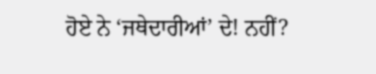ਹੋਏ ਨੇ ‘ਜਥੇਦਾਰੀਆਂ’ ਦੇ! ਨਹੀਂ?